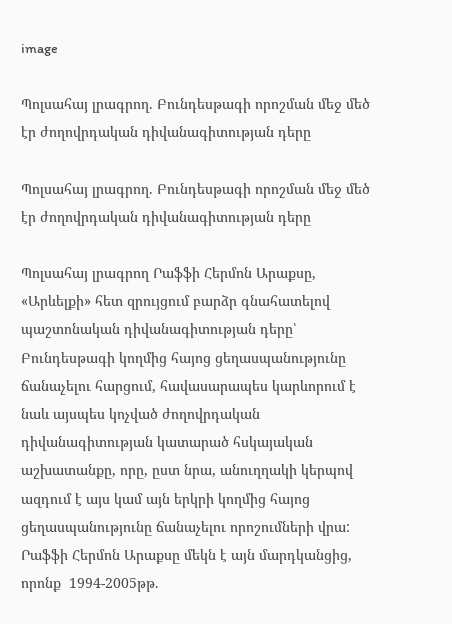image

Պոլսահայ լրագրող. Բունդեսթագի որոշման մեջ մեծ էր ժողովրդական դիվանագիտության դերը

Պոլսահայ լրագրող. Բունդեսթագի որոշման մեջ մեծ էր ժողովրդական դիվանագիտության դերը

Պոլսահայ լրագրող Րաֆֆի Հերմոն Արաքսը, «Արևելքի» հետ զրույցում բարձր գնահատելով պաշտոնական դիվանագիտության դերը՝ Բունդեսթագի կողմից հայոց ցեղասպանությունը ճանաչելու հարցում, հավասարապես կարևորում է  նաև այսպես կոչված ժողովրդական դիվանագիտության կատարած հսկայական աշխատանքը, որը, ըստ նրա, անուղղակի կերպով ազդում է այս կամ այն երկրի կողմից հայոց ցեղասպանությունը ճանաչելու որոշումների վրա: Րաֆֆի Հերմոն Արաքսը մեկն է այն մարդկանցից, որոնք  1994-2005թթ.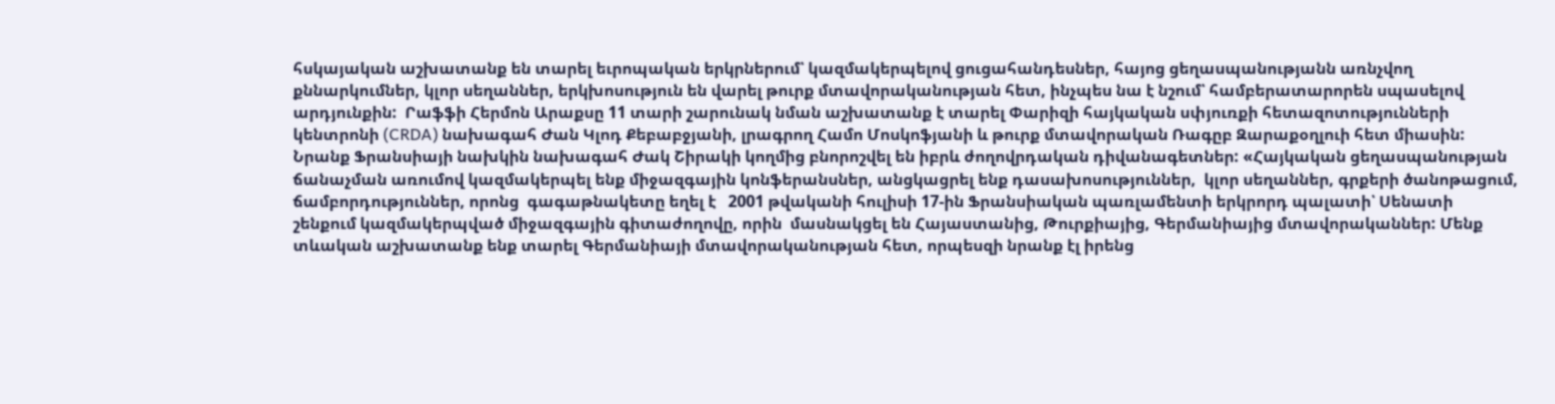հսկայական աշխատանք են տարել եւրոպական երկրներում՝ կազմակերպելով ցուցահանդեսներ, հայոց ցեղասպանությանն առնչվող քննարկումներ, կլոր սեղաններ, երկխոսություն են վարել թուրք մտավորականության հետ, ինչպես նա է նշում՝ համբերատարորեն սպասելով արդյունքին:  Րաֆֆի Հերմոն Արաքսը 11 տարի շարունակ նման աշխատանք է տարել Փարիզի հայկական սփյուռքի հետազոտությունների կենտրոնի (CRDA) նախագահ Ժան Կլոդ Քեբաբջյանի, լրագրող Համո Մոսկոֆյանի և թուրք մտավորական Ռագըբ Զարաքօղլուի հետ միասին:  Նրանք Ֆրանսիայի նախկին նախագահ Ժակ Շիրակի կողմից բնորոշվել են իբրև ժողովրդական դիվանագետներ: «Հայկական ցեղասպանության ճանաչման առումով կազմակերպել ենք միջազգային կոնֆերանսներ, անցկացրել ենք դասախոսություններ,  կլոր սեղաններ, գրքերի ծանոթացում, ճամբորդություններ, որոնց  գագաթնակետը եղել է   2001 թվականի հուլիսի 17-ին Ֆրանսիական պառլամենտի երկրորդ պալատի՝ Սենատի շենքում կազմակերպված միջազգային գիտաժողովը, որին  մասնակցել են Հայաստանից, Թուրքիայից, Գերմանիայից մտավորականներ: Մենք տևական աշխատանք ենք տարել Գերմանիայի մտավորականության հետ, որպեսզի նրանք էլ իրենց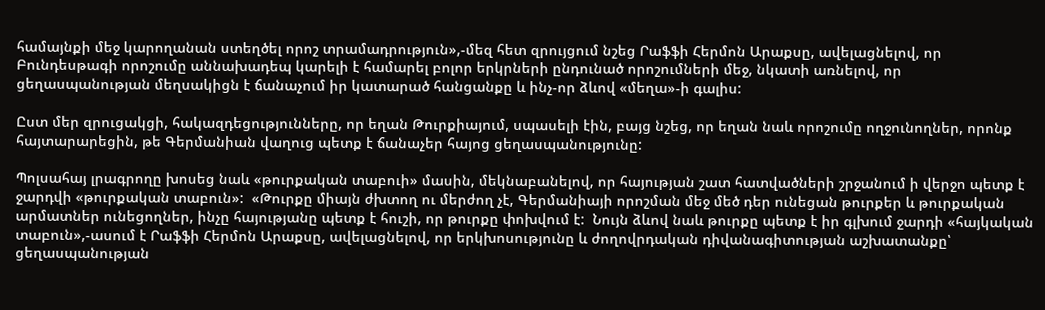համայնքի մեջ կարողանան ստեղծել որոշ տրամադրություն»,-մեզ հետ զրույցում նշեց Րաֆֆի Հերմոն Արաքսը, ավելացնելով, որ Բունդեսթագի որոշումը աննախադեպ կարելի է համարել բոլոր երկրների ընդունած որոշումների մեջ, նկատի առնելով, որ ցեղասպանության մեղսակիցն է ճանաչում իր կատարած հանցանքը և ինչ-որ ձևով «մեղա»-ի գալիս:

Ըստ մեր զրուցակցի, հակազդեցությունները, որ եղան Թուրքիայում, սպասելի էին, բայց նշեց, որ եղան նաև որոշումը ողջունողներ, որոնք հայտարարեցին, թե Գերմանիան վաղուց պետք է ճանաչեր հայոց ցեղասպանությունը:

Պոլսահայ լրագրողը խոսեց նաև «թուրքական տաբուի» մասին, մեկնաբանելով, որ հայության շատ հատվածների շրջանում ի վերջո պետք է ջարդվի «թուրքական տաբուն»:  «Թուրքը միայն ժխտող ու մերժող չէ, Գերմանիայի որոշման մեջ մեծ դեր ունեցան թուրքեր և թուրքական արմատներ ունեցողներ, ինչը հայությանը պետք է հուշի, որ թուրքը փոխվում է:  Նույն ձևով նաև թուրքը պետք է իր գլխում ջարդի «հայկական տաբուն»,-ասում է Րաֆֆի Հերմոն Արաքսը, ավելացնելով, որ երկխոսությունը և ժողովրդական դիվանագիտության աշխատանքը՝ ցեղասպանության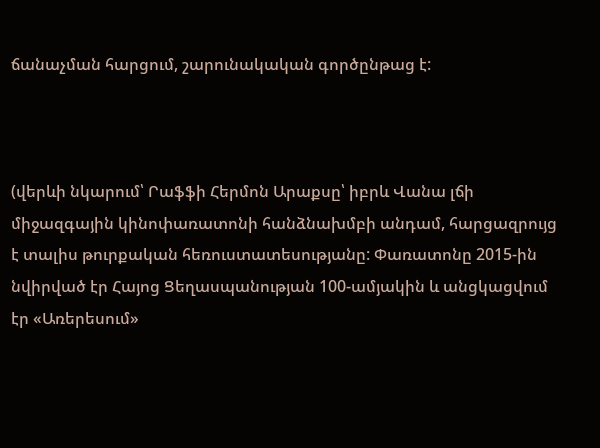ճանաչման հարցում, շարունակական գործընթաց է:



(վերևի նկարում՝ Րաֆֆի Հերմոն Արաքսը՝ իբրև Վանա լճի միջազգային կինոփառատոնի հանձնախմբի անդամ, հարցազրույց է տալիս թուրքական հեռուստատեսությանը: Փառատոնը 2015-ին նվիրված էր Հայոց Ցեղասպանության 100-ամյակին և անցկացվում էր «Առերեսում»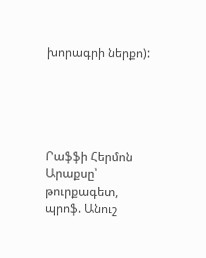խորագրի ներքո):





Րաֆֆի Հերմոն Արաքսը՝ թուրքագետ, պրոֆ. Անուշ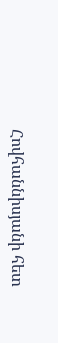Հովհաննիսյանի հետ